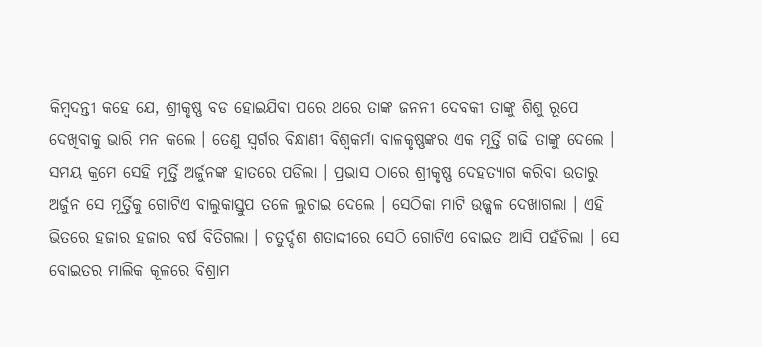କିମ୍ବଦନ୍ତୀ କହେ ଯେ, ଶ୍ରୀକୃଷ୍ଣ ବଡ ହୋଇଯିବା ପରେ ଥରେ ତାଙ୍କ ଜନନୀ ଦେବକୀ ତାଙ୍କୁ ଶିଶୁ ରୂପେ ଦେଖିବାକୁ ଭାରି ମନ କଲେ । ତେଣୁ ସ୍ୱର୍ଗର ବିନ୍ଧାଣୀ ବିଶ୍ୱକର୍ମା ବାଳକୃଷ୍ଣଙ୍କର ଏକ ମୂର୍ତ୍ତି ଗଢି ତାଙ୍କୁ ଦେଲେ । ସମୟ କ୍ରମେ ସେହି ମୂର୍ତ୍ତି ଅର୍ଜୁନଙ୍କ ହାତରେ ପଡିଲା । ପ୍ରଭାସ ଠାରେ ଶ୍ରୀକୃଷ୍ଣ ଦେହତ୍ୟାଗ କରିବା ଉତାରୁ ଅର୍ଜୁନ ସେ ମୂର୍ତ୍ତିକୁ ଗୋଟିଏ ବାଲୁକାସ୍ତୁପ ତଳେ ଲୁଚାଇ ଦେଲେ । ସେଠିକା ମାଟି ଉଜ୍ଜ୍ୱଳ ଦେଖାଗଲା । ଏହି ଭିତରେ ହଜାର ହଜାର ବର୍ଷ ବିତିଗଲା । ଚତୁର୍ଦ୍ଦଶ ଶତାଦ୍ଦୀରେ ସେଠି ଗୋଟିଏ ବୋଇତ ଆସି ପହଁଚିଲା । ସେ ବୋଇତର ମାଲିକ କୂଳରେ ବିଶ୍ରାମ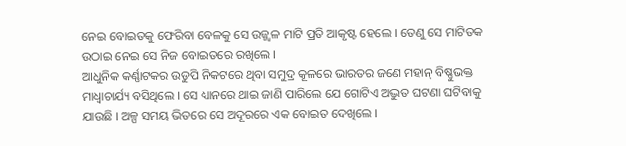ନେଇ ବୋଇତକୁ ଫେରିବା ବେଳକୁ ସେ ଉଜ୍ଜ୍ୱଳ ମାଟି ପ୍ରତି ଆକୃଷ୍ଟ ହେଲେ । ତେଣୁ ସେ ମାଟିତକ ଉଠାଇ ନେଇ ସେ ନିଜ ବୋଇତରେ ରଖିଲେ ।
ଆଧୁନିକ କର୍ଣ୍ଣାଟକର ଉଡୁପି ନିକଟରେ ଥିବା ସମୁଦ୍ର କୂଳରେ ଭାରତର ଜଣେ ମହାନ୍ ବିଷ୍ଣୁଭକ୍ତ ମାଧ୍ୱାଚାର୍ଯ୍ୟ ବସିଥିଲେ । ସେ ଧ୍ୟାନରେ ଥାଇ ଜାଣି ପାରିଲେ ଯେ ଗୋଟିଏ ଅଦ୍ଭୁତ ଘଟଣା ଘଟିବାକୁ ଯାଉଛି । ଅଳ୍ପ ସମୟ ଭିତରେ ସେ ଅଦୂରରେ ଏକ ବୋଇତ ଦେଖିଲେ ।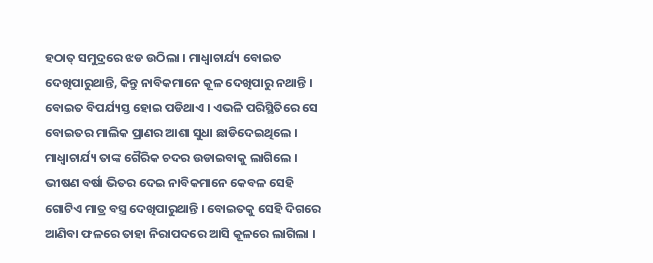ହଠାତ୍ ସମୁଦ୍ରରେ ଝଡ ଉଠିଲା । ମାଧ୍ୱାଚାର୍ଯ୍ୟ ବୋଇତ ଦେଖିପାରୁଥାନ୍ତି, କିନ୍ତୁ ନାବିକମାନେ କୂଳ ଦେଖିପାରୁ ନଥାନ୍ତି । ବୋଇତ ବିପର୍ଯ୍ୟସ୍ତ ହୋଇ ପଡିଥାଏ । ଏଭଳି ପରିସ୍ଥିତିରେ ସେ ବୋଇତର ମାଲିକ ପ୍ରାଣର ଆଶା ସୁଧା ଛାଡିଦେଇଥିଲେ । ମାଧ୍ୱାଚାର୍ଯ୍ୟ ତାଙ୍କ ଗୈରିକ ଚଦର ଉଡାଇବାକୁ ଲାଗିଲେ । ଭୀଷଣ ବର୍ଷା ଭିତର ଦେଇ ନାବିକମାନେ କେବଳ ସେହି ଗୋଟିଏ ମାତ୍ର ବସ୍ତ୍ର ଦେଖିପାରୁଥାନ୍ତି । ବୋଇତକୁ ସେହି ଦିଗରେ ଆଣିବା ଫଳରେ ତାହା ନିରାପଦରେ ଆସି କୂଳରେ ଲାଗିଲା ।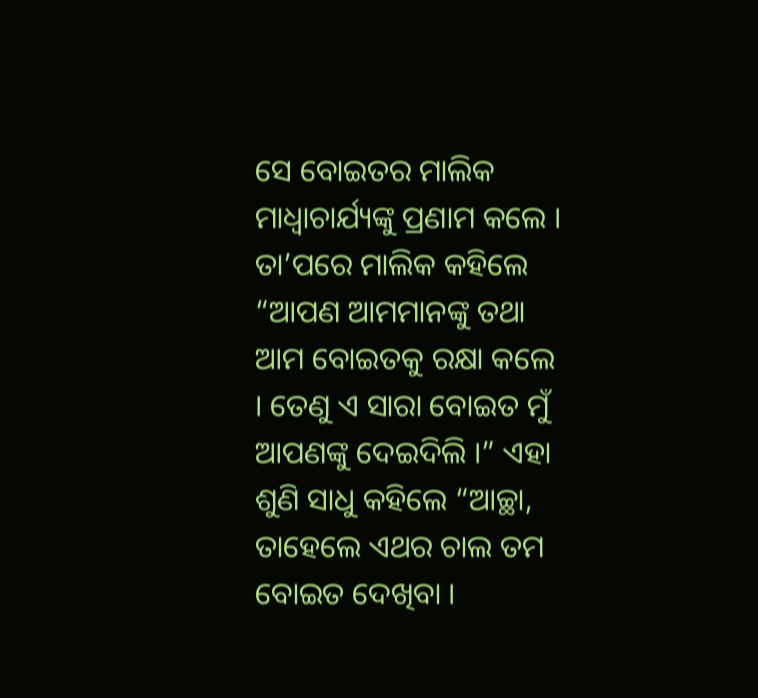ସେ ବୋଇତର ମାଲିକ ମାଧ୍ୱାଚାର୍ଯ୍ୟଙ୍କୁ ପ୍ରଣାମ କଲେ । ତା’ପରେ ମାଲିକ କହିଲେ “ଆପଣ ଆମମାନଙ୍କୁ ତଥା ଆମ ବୋଇତକୁ ରକ୍ଷା କଲେ । ତେଣୁ ଏ ସାରା ବୋଇତ ମୁଁ ଆପଣଙ୍କୁ ଦେଇଦିଲି ।” ଏହା ଶୁଣି ସାଧୁ କହିଲେ “ଆଚ୍ଛା, ତାହେଲେ ଏଥର ଚାଲ ତମ ବୋଇତ ଦେଖିବା ।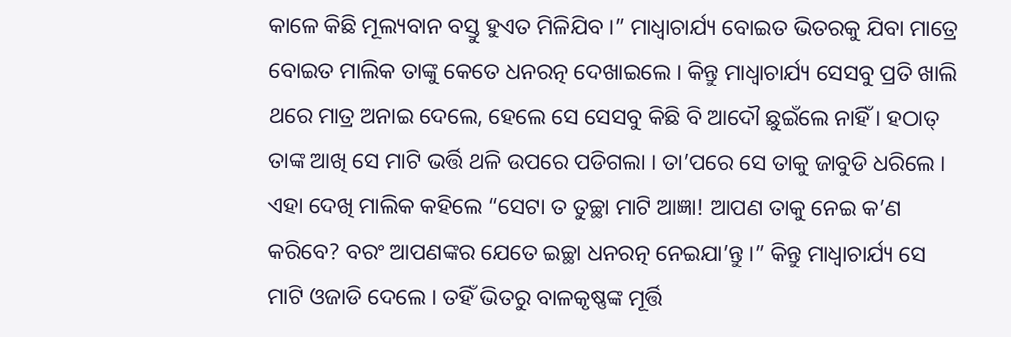କାଳେ କିଛି ମୂଲ୍ୟବାନ ବସ୍ତୁ ହୁଏତ ମିଳିଯିବ ।” ମାଧ୍ୱାଚାର୍ଯ୍ୟ ବୋଇତ ଭିତରକୁ ଯିବା ମାତ୍ରେ ବୋଇତ ମାଲିକ ତାଙ୍କୁ କେତେ ଧନରତ୍ନ ଦେଖାଇଲେ । କିନ୍ତୁ ମାଧ୍ୱାଚାର୍ଯ୍ୟ ସେସବୁ ପ୍ରତି ଖାଲି ଥରେ ମାତ୍ର ଅନାଇ ଦେଲେ, ହେଲେ ସେ ସେସବୁ କିଛି ବି ଆଦୌ ଛୁଇଁଲେ ନାହିଁ । ହଠାତ୍ ତାଙ୍କ ଆଖି ସେ ମାଟି ଭର୍ତ୍ତି ଥଳି ଉପରେ ପଡିଗଲା । ତା’ପରେ ସେ ତାକୁ ଜାବୁଡି ଧରିଲେ । ଏହା ଦେଖି ମାଲିକ କହିଲେ “ସେଟା ତ ତୁଚ୍ଛା ମାଟି ଆଜ୍ଞା! ଆପଣ ତାକୁ ନେଇ କ’ଣ କରିବେ? ବରଂ ଆପଣଙ୍କର ଯେତେ ଇଚ୍ଛା ଧନରତ୍ନ ନେଇଯା’ନ୍ତୁ ।” କିନ୍ତୁ ମାଧ୍ୱାଚାର୍ଯ୍ୟ ସେ ମାଟି ଓଜାଡି ଦେଲେ । ତହିଁ ଭିତରୁ ବାଳକୃଷ୍ଣଙ୍କ ମୂର୍ତ୍ତି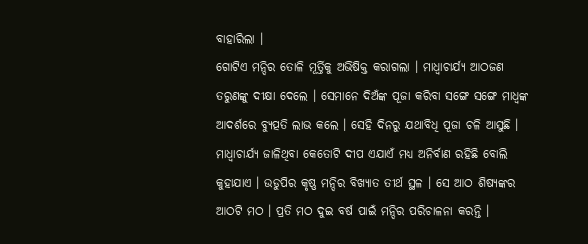ବାହାରିଲା ।
ଗୋଟିଏ ମନ୍ଦିର ତୋଳି ମୂର୍ତ୍ତିକୁ ଅଭିଷିକ୍ତ କରାଗଲା । ମାଧ୍ୱାଚାର୍ଯ୍ୟ ଆଠଜଣ ତରୁଣଙ୍କୁ ଦୀକ୍ଷା ଦେଲେ । ସେମାନେ ଦିଅଁଙ୍କ ପୂଜା କରିବା ସଙ୍ଗେ ସଙ୍ଗେ ମାଧ୍ୱଙ୍କ ଆଦର୍ଶରେ ବ୍ୟୁତ୍ପତି ଲାଭ କଲେ । ସେହି ଦିନରୁ ଯଥାବିଧି ପୂଜା ଚଳି ଆସୁଛି । ମାଧ୍ୱାଚାର୍ଯ୍ୟ ଜାଳିଥିବା କେତୋଟି ଦୀପ ଏଯାଏଁ ମଧ୍ୟ ଅନିର୍ବାଣ ରହିଛି ବୋଲି କୁହାଯାଏ । ଉଡୁପିର କୃଷ୍ଣ ମନ୍ଦିର ବିଖ୍ୟାତ ତୀର୍ଥ ସ୍ଥଳ । ସେ ଆଠ ଶିଷ୍ୟଙ୍କର ଆଠଟି ମଠ । ପ୍ରତି ମଠ ଦୁଇ ବର୍ଷ ପାଇଁ ମନ୍ଦିର ପରିଚାଳନା କରନ୍ତି ।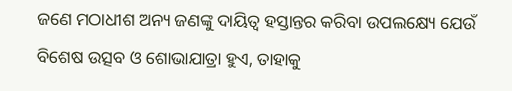ଜଣେ ମଠାଧୀଶ ଅନ୍ୟ ଜଣଙ୍କୁ ଦାୟିତ୍ୱ ହସ୍ତାନ୍ତର କରିବା ଉପଲକ୍ଷ୍ୟେ ଯେଉଁ ବିଶେଷ ଉତ୍ସବ ଓ ଶୋଭାଯାତ୍ରା ହୁଏ, ତାହାକୁ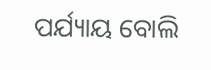ପର୍ଯ୍ୟାୟ ବୋଲି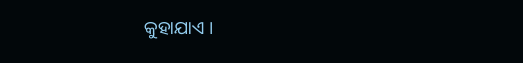କୁହାଯାଏ ।